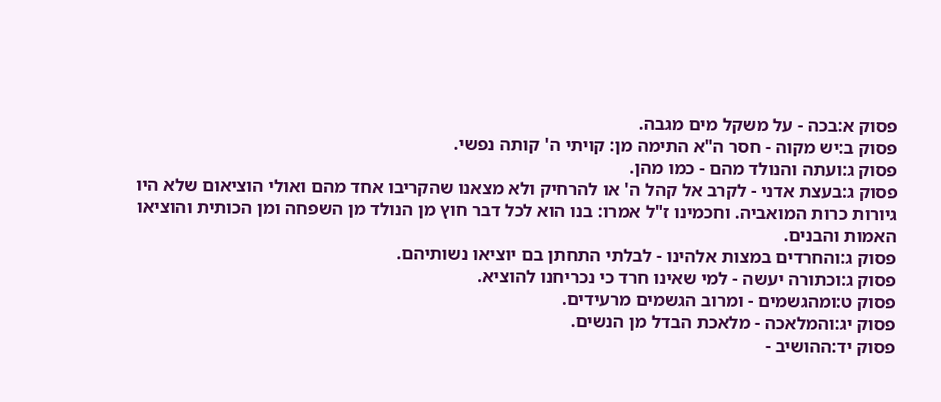פסוק א:בכה - על משקל מים מגבה.
פסוק ב:יש מקוה - חסר ה"א התימה מן: קויתי ה' קותה נפשי.
פסוק ג:ועתה והנולד מהם - כמו מהן.
פסוק ג:בעצת אדני - לקרב אל קהל ה' או להרחיק ולא מצאנו שהקריבו אחד מהם ואולי הוציאום שלא היו גיורות כרות המואביה. וחכמינו ז"ל אמרו: בנו הוא לכל דבר חוץ מן הנולד מן השפחה ומן הכותית והוציאו האמות והבנים.
פסוק ג:והחרדים במצות אלהינו - לבלתי התחתן בם יוציאו נשותיהם.
פסוק ג:וכתורה יעשה - למי שאינו חרד כי נכריחנו להוציא.
פסוק ט:ומהגשמים - ומרוב הגשמים מרעידים.
פסוק יג:והמלאכה - מלאכת הבדל מן הנשים.
פסוק יד:ההושיב -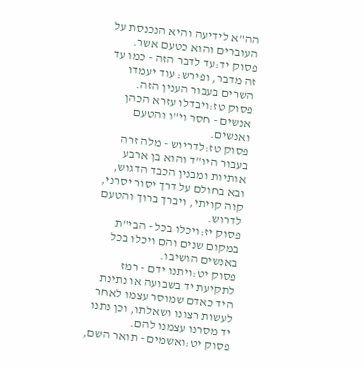הה"א לידיעה והיא הנכנסת על העוברים והוא כטעם אשר.
פסוק יד:עד לדבר הזה - כמו עד זה מדבר, ופירש: עוד יעמדו השרים בעבור הענין הזה.
פסוק טז:ויבדלו עזרא הכהן אנשים - חסר וי"ו והטעם ואנשים.
פסוק טז:לדריוש - מלה זרה בעבור היו"ד והוא בן ארבע אותיות ומבנין הכבד הדגוש, ובא בחולם על דרך יסור יסרני, קוה קויתי, ויברך ברוך והטעם לדרוש.
פסוק יז:ויכלו בכל - הבי"ת במקום שנים והם ויכלו בכל באנשים הושיבו.
פסוק יט:ויתנו ידם - רמז לתקיעת יד בשבועה או נתינת היד כאדם שמוסר עצמו לאחר לעשות רצונו ושאלתו, וכן נתנו יד מסרנו עצמנו להם.
פסוק יט:ואשמים - תואר השם,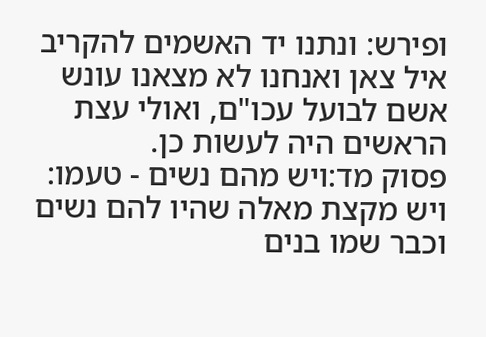ופירש: ונתנו יד האשמים להקריב איל צאן ואנחנו לא מצאנו עונש אשם לבועל עכו"ם, ואולי עצת הראשים היה לעשות כן.
פסוק מד:ויש מהם נשים - טעמו: ויש מקצת מאלה שהיו להם נשים וכבר שמו בנים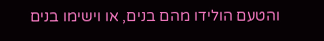והטעם הולידו מהם בנים, או וישימו בנים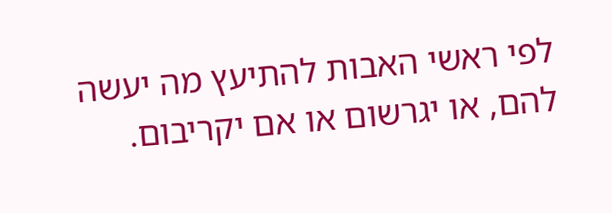לפי ראשי האבות להתיעץ מה יעשה להם, או יגרשום או אם יקריבום.